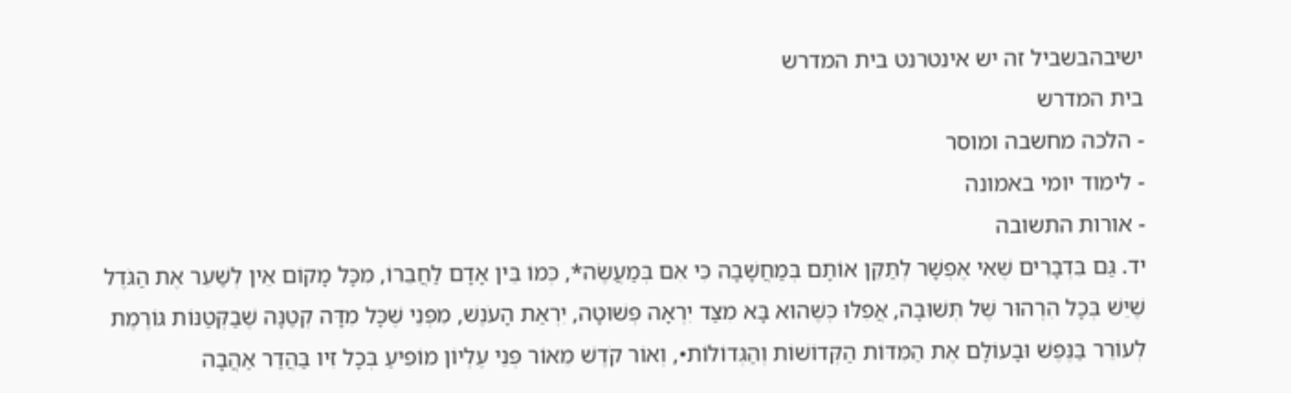ישיבהבשביל זה יש אינטרנט בית המדרש
בית המדרש
- הלכה מחשבה ומוסר
- לימוד יומי באמונה
- אורות התשובה
יד. גַּם בִּדְבָרִים שֶׁאִי אֶפְשָׁר לְתַקֵּן אוֹתָם בְּמַחֲשָׁבָה כִּי אִם בְּמַעֲשֶׂה*, כְּמוֹ בֵּין אָדָם לַחֲבֵרוֹ, מִכָּל מָקוֹם אֵין לְשַׁעֵר אֶת הַגֹּדֶל שֶׁיֵּשׁ בְּכָל הִרְהוּר שֶׁל תְּשׁוּבָה, אֲפִלּוּ כְּשֶׁהוּא בָּא מִצַּד יִרְאָה פְּשׁוּטָה, יִרְאַת הָעֹנֶשׁ, מִפְּנֵי שֶׁכָּל מִדָּה קְטַנָּה שֶׁבַקְּטַנּוֹת גּוֹרֶמֶת לְעוֹרֵר בַּנֶּפֶשׁ וּבָעוֹלָם אֶת הַמִּדּוֹת הַקְּדוֹשׁוֹת וְהַגְּדוֹלוֹת•, וְאוֹר קֹדֶשׁ מֵאוֹר פְּנֵי עֶלְיוֹן מוֹפִיעַ בְּכָל זִיו בַּהֲדַר אַהֲבָה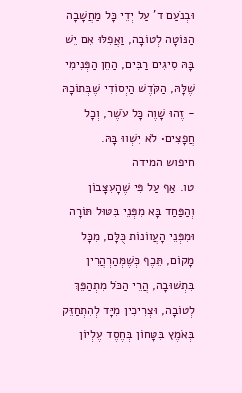וּבְנֹעַם ד' עַל יְדֵי כָּל מַחֲשָׁבָה הַנּוֹטָה לְטוֹבָה, וַאֲפִלּוּ אִם יֵשׁ בָּהּ סִיגִים רַבִּים, הַחֵן הַפְּנִימִי שֶׁלָּהּ, הַקֹּדֶשׁ הַיְסוֹדִי שֶׁבְּתוֹכָהּ - זֶהוּ שָׁוֶה כָּל עֹשֶׁר, וְכָל חֲפָצִים• לֹא יִשְׁווּ בָּהּ.
חיפוש המידה
טו. אַף עַל פִּי שֶׁהָעִצָּבוֹן וְהַפַּחַד בָּא מִפְּנֵי בִּטּוּל תּוֹרָה וּמִפְּנֵי הָעֲווֹנוֹת כֻּלָּם, מִכָּל מָקוֹם, תֵּכֶף כְּשֶׁמְּהַרְהֲרִין בִּתְשׁוּבָה, הֲרֵי הַכֹּל מִתְהַפֵּךְ לְטוֹבָה, וּצְרִיכִין מִיָּד לְהִתְחַזֵּק בְּאֹמֶץ בִּטָּחוֹן בְּחֶסֶד עֶלְיוֹן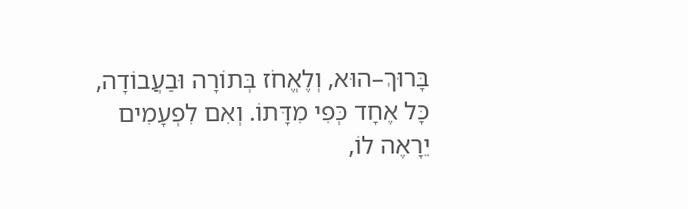בָּרוּךְ–הוּא, וְלֶאֱחֹז בְּתוֹרָה וּבַעֲבוֹדָה, כָּל אֶחָד כְּפִי מִדָּתוֹ. וְאִם לִפְעָמִים יֵרָאֶה לוֹ,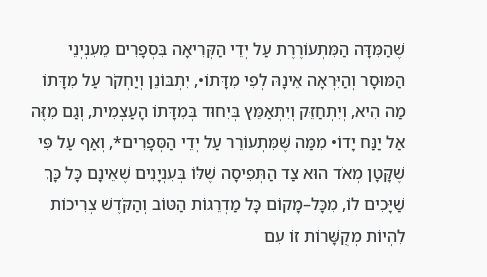שֶׁהַמִּדָּה הַמִּתְעוֹרֶרֶת עַל יְדֵי הַקְּרִיאָה בִּסְפָרִים מֵעִנְיְנֵי הַמּוּסָר וְהַיִּרְאָה אֵינָהּ לְפִי מִדָּתוֹ•, יִתְבּוֹנֵן וְיַחְקֹר עַל מִדָּתוֹ מַה הִיא, וְיִתְחַזֵּק וְיִתְאַמֵּץ בְּיִחוּד בְּמִדָּתוֹ הָעַצְמִית, וְגַם מִזֶּה אַל יַנַּח יָדוֹ• מִמַּה שֶּׁמִּתְעוֹרֵר עַל יְדֵי הַסְּפָרִים*, וְאַף עַל פִּי שֶׁקָּטָן מְאֹד הוּא צַד הַתְּפִיסָה שֶׁלּוֹ בְּעִנְיָנִים שֶׁאֵינָם כָּל כָּךְ שַׁיָּכִים לוֹ, מִכָּל–מָקוֹם כָּל מַדְרֵגוֹת הַטּוֹב וְהַקֹּדֶשׁ צְרִיכוֹת לִהְיוֹת מְקֻשָּׁרוֹת זוֹ עִם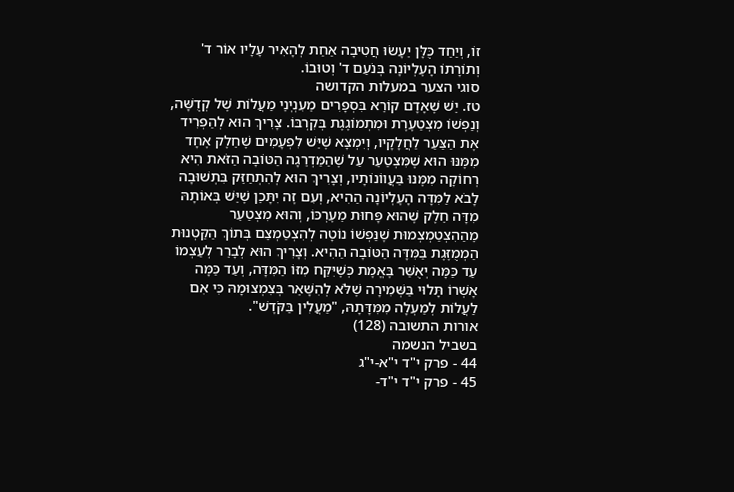זוֹ, וְיַחַד כֻּלָּן יֵעָשׂוּ חֲטִיבָה אַחַת לְהָאִיר עָלָיו אוֹר ד' וְתוֹרָתוֹ הָעֶלְיוֹנָה בְּנֹעַם ד' וְטוּבוֹ.
סוגי הצער במעלות הקדושה
טז. יֵשׁ שֶׁאָדָם קוֹרֵא בִּסְפָרִים מֵעִנְיְנֵי מַעֲלוֹת שֶׁל קְדֻשָּׁה, וְנַפְשׁוֹ מִצְטַעֶרֶת וּמִתְמוֹגֶגֶת בְּקִרְבּוֹ. צָרִיךְ הוּא לְהַפְרִיד אֶת הַצַּעַר לַחֲלָקָיו, וְיִמְצָא שֶׁיֵּשׁ לִפְעָמִים שֶׁחֵלֶק אֶחָד מִמֶּנּוּ הוּא שֶׁמִּצְטַעֵר עַל שֶׁהַמַּדְרֵגָה הַטּוֹבָה הַזֹּאת הִיא רְחוֹקָה מִמֶּנּוּ בַּעֲווֹנוֹתָיו, וְצָרִיךְ הוּא לְהִתְחַזֵּק בִּתְשׁוּבָה לָבֹא לַמִּדָּה הָעֶלְיוֹנָה הַהִיא, וְעִם זֶה יִתָּכֵן שֶׁיֵּשׁ בְּאוֹתָהּ מִדָּה חֵלֶק שֶׁהוּא פָּחוּת מֵעֶרְכּוֹ, וְהוּא מִצְטַעֵר מֵהַהִצְטַמְצְמוּת שֶׁנַּפְשׁוֹ נוֹטָה לְהִצְטַמְצֵם בְּתוֹךְ הַקַּטְנוּת הַמְמֻזֶּגֶת בַּמִּדָּה הַטּוֹבָה הַהִיא. וְצָרִיךְ הוּא לְבָרֵר לְעַצְמוֹ עַד כַּמָּה יְאֻשַּׁר בֶּאֱמֶת כְּשֶׁיִּקַּח מִזּוֹ הַמִּדָּה, וְעַד כַּמָּה אָשְׁרוֹ תָּלוּי בַּשְּׁמִירָה שֶׁלֹּא לְהִשָּׁאֵר בְּצִמְצוּמָהּ כִּי אִם לַעֲלוֹת לְמַעְלָה מִמִּדָּתָהּ, "מַעֲלִין בַּקֹּדֶשׁ".
אורות התשובה (128)
בשביל הנשמה
44 - פרק י"ד י"א-י"ג
45 - פרק י"ד י"ד-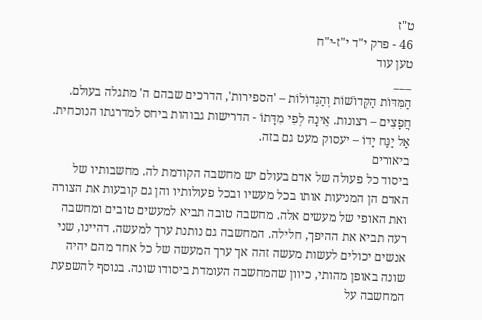ט"ז
46 - פרק י"ד י"ז-י"ח
טען עוד
___
הַמִּדּוֹת הַקְּדוֹשׁוֹת וְהַגְּדוֹלוֹת – 'הספירות', הדרכים שבהם ה' מתגלה בעולם. חֲפָצִים – רצונות. אֵינָהּ לְפִי מִדָּתוֹ - הדרישות גבוהות ביחס למדרגתו הנוכחית. אַל יַנַּח יָדוֹ – יעסוק מעט גם בזה.
ביאורים
ביסוד כל פעולה של אדם בעולם יש מחשבה הקודמת לה. מחשבותיו של האדם הן המניעות אותו בכל מעשיו ובכל פעולותיו והן גם קובעות את הצורה ואת האופי של מעשים אלה. מחשבה טובה תביא למעשים טובים ומחשבה רעה תביא את ההיפך, חלילה. המחשבה גם נותנת ערך למעשה. דהיינו, שני אנשים יכולים לעשות מעשה זהה אך ערך המעשה של כל אחד מהם יהיה שונה באופן מהותי, כיוון שהמחשבה העומדת ביסודו שונה. בנוסף להשפעת המחשבה על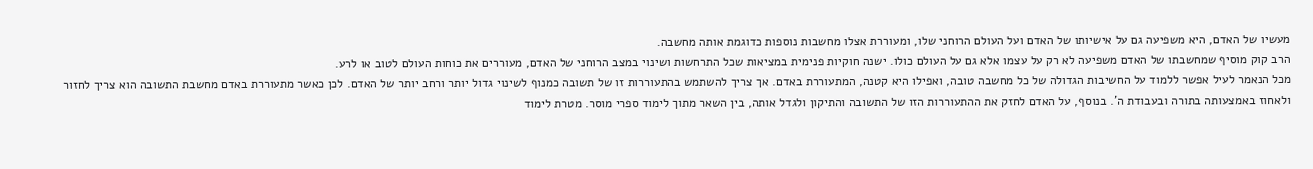מעשיו של האדם, היא משפיעה גם על אישיותו של האדם ועל העולם הרוחני שלו, ומעוררת אצלו מחשבות נוספות כדוגמת אותה מחשבה.
הרב קוק מוסיף שמחשבתו של האדם משפיעה לא רק על עצמו אלא גם על העולם כולו. ישנה חוקיות פנימית במציאות שכל התרחשות ושינוי במצב הרוחני של האדם, מעוררים את כוחות העולם לטוב או לרע.
מכל הנאמר לעיל אפשר ללמוד על החשיבות הגדולה של כל מחשבה טובה, ואפילו היא קטנה, המתעוררת באדם. אך צריך להשתמש בהתעוררות זו של תשובה כמנוף לשינוי גדול יותר ורחב יותר של האדם. לכן כאשר מתעוררת באדם מחשבת התשובה הוא צריך לחזור ולאחוז באמצעותה בתורה ובעבודת ה'. בנוסף, על האדם לחזק את ההתעוררות הזו של התשובה והתיקון ולגדל אותה, בין השאר מתוך לימוד ספרי מוסר. מטרת לימוד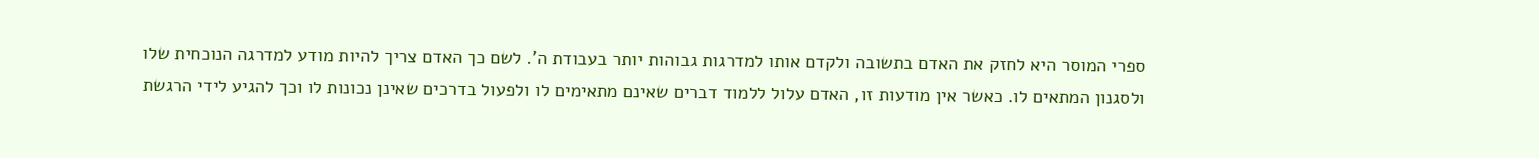ספרי המוסר היא לחזק את האדם בתשובה ולקדם אותו למדרגות גבוהות יותר בעבודת ה'. לשם כך האדם צריך להיות מודע למדרגה הנוכחית שלו ולסגנון המתאים לו. כאשר אין מודעות זו, האדם עלול ללמוד דברים שאינם מתאימים לו ולפעול בדרכים שאינן נכונות לו וכך להגיע לידי הרגשת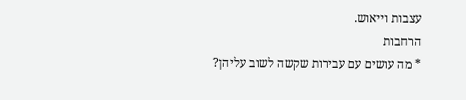עצבות וייאוש.
הרחבות
* מה עושים עם עבירות שקשה לשוב עליהן?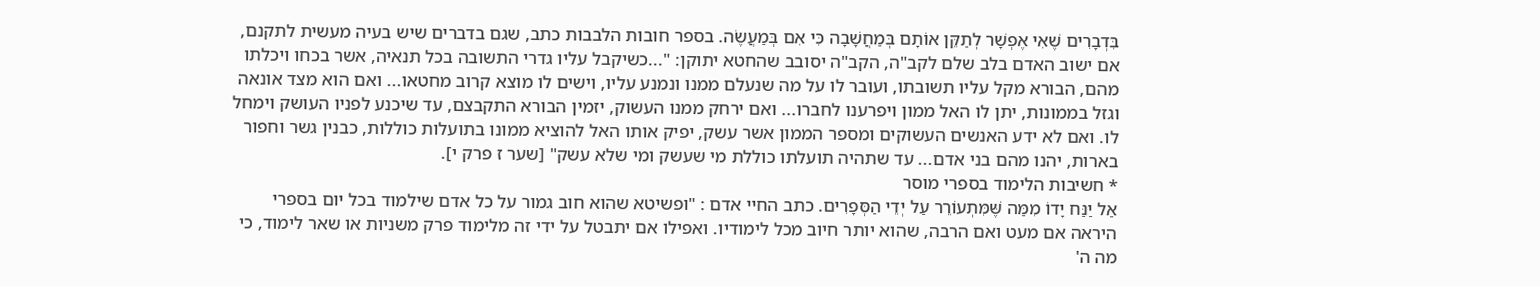בִּדְבָרִים שֶׁאִי אֶפְשָׁר לְתַקֵּן אוֹתָם בְּמַחֲשָׁבָה כִּי אִם בְּמַעֲשֶׂה. בספר חובות הלבבות כתב, שגם בדברים שיש בעיה מעשית לתקנם, אם ישוב האדם בלב שלם לקב"ה, הקב"ה יסובב שהחטא יתוקן: "...כשיקבל עליו גדרי התשובה בכל תנאיה, אשר בכחו ויכלתו מהם, הבורא מקל עליו תשובתו, ועובר לו על מה שנעלם ממנו ונמנע עליו, וישים לו מוצא קרוב מחטאו... ואם הוא מצד אונאה וגזל בממונות, יתן לו האל ממון ויפרענו לחברו... ואם ירחק ממנו העשוק, יזמין הבורא התקבצם, עד שיכנע לפניו העושק וימחל לו. ואם לא ידע האנשים העשוקים ומספר הממון אשר עשק, יפיק אותו האל להוציא ממונו בתועלות כוללות, כבנין גשר וחפור בארות, יהנו מהם בני אדם... עד שתהיה תועלתו כוללת מי שעשק ומי שלא עשק" [שער ז פרק י].
* חשיבות הלימוד בספרי מוסר
אַל יַנַּח יָדוֹ מִמַּה שֶּׁמִּתְעוֹרֵר עַל יְדֵי הַסְּפָרִים. כתב החיי אדם : "ופשיטא שהוא חוב גמור על כל אדם שילמוד בכל יום בספרי היראה אם מעט ואם הרבה, שהוא יותר חיוב מכל לימודיו. ואפילו אם יתבטל על ידי זה מלימוד פרק משניות או שאר לימוד, כי מה ה'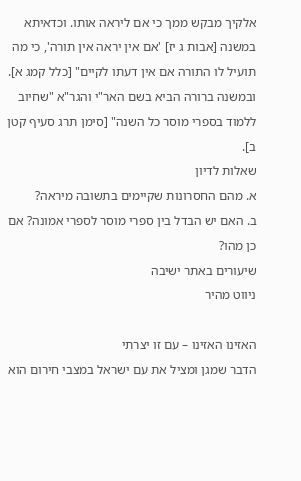אלקיך מבקש ממך כי אם ליראה אותו. וכדאיתא במשנה [אבות ג יז] 'אם אין יראה אין תורה', כי מה תועיל לו התורה אם אין דעתו לקיים" [כלל קמג א]. ובמשנה ברורה הביא בשם האר"י והגר"א "שחיוב ללמוד בספרי מוסר כל השנה" [סימן תרג סעיף קטן ב].
שאלות לדיון
א. מהם החסרונות שקיימים בתשובה מיראה?
ב. האם יש הבדל בין ספרי מוסר לספרי אמונה? אם כן מהו?
שיעורים באתר ישיבה
ניווט מהיר

האזינו האזינו – עם זו יצרתי
הדבר שמגן ומציל את עם ישראל במצבי חירום הוא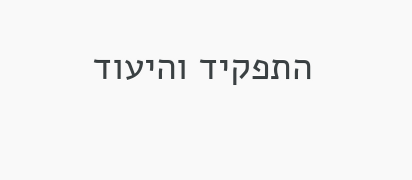התפקיד והיעוד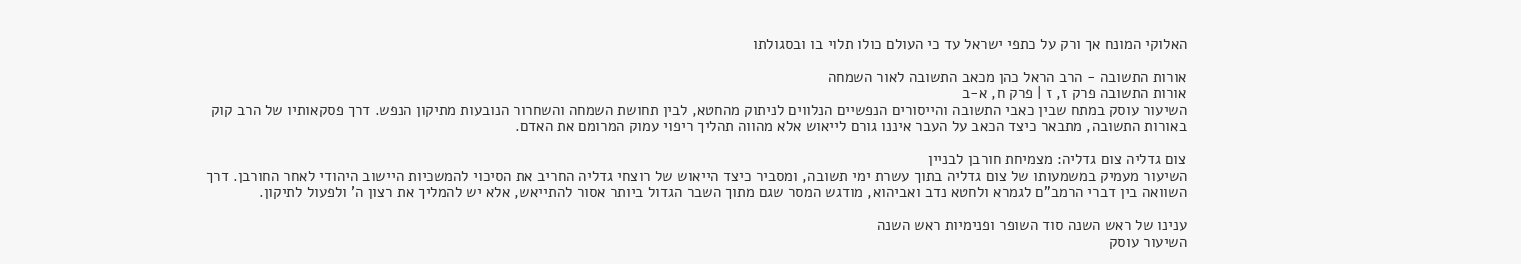האלוקי המונח אך ורק על כתפי ישראל עד כי העולם כולו תלוי בו ובסגולתו

אורות התשובה - הרב הראל כהן מכאב התשובה לאור השמחה
אורות התשובה פרק ז, ז | פרק ח, א-ב
השיעור עוסק במתח שבין כאבי התשובה והייסורים הנפשיים הנלווים לניתוק מהחטא, לבין תחושת השמחה והשחרור הנובעות מתיקון הנפש. דרך פסקאותיו של הרב קוק באורות התשובה, מתבאר כיצד הכאב על העבר איננו גורם לייאוש אלא מהווה תהליך ריפוי עמוק המרומם את האדם.

צום גדליה צום גדליה: מצמיחת חורבן לבניין
השיעור מעמיק במשמעותו של צום גדליה בתוך עשרת ימי תשובה, ומסביר כיצד הייאוש של רוצחי גדליה החריב את הסיכוי להמשכיות היישוב היהודי לאחר החורבן. דרך השוואה בין דברי הרמב"ם לגמרא ולחטא נדב ואביהוא, מודגש המסר שגם מתוך השבר הגדול ביותר אסור להתייאש, אלא יש להמליך את רצון ה' ולפעול לתיקון.

ענינו של ראש השנה סוד השופר ופנימיות ראש השנה
השיעור עוסק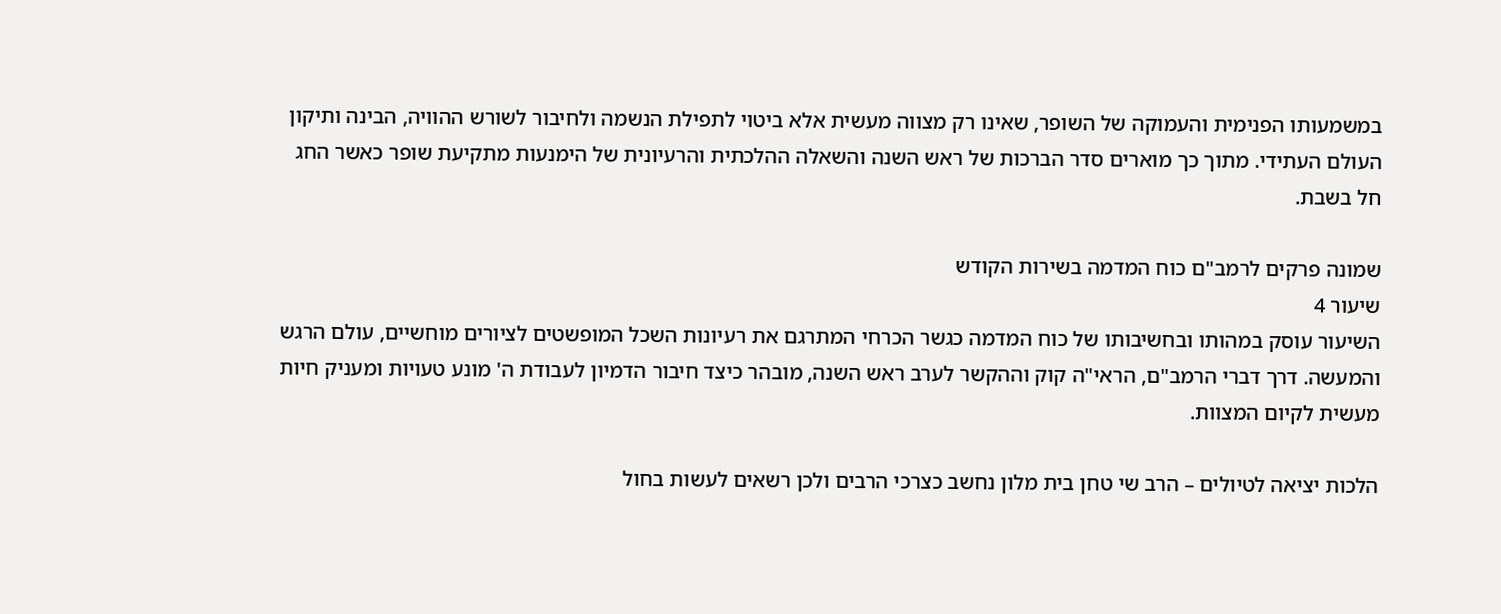במשמעותו הפנימית והעמוקה של השופר, שאינו רק מצווה מעשית אלא ביטוי לתפילת הנשמה ולחיבור לשורש ההוויה, הבינה ותיקון העולם העתידי. מתוך כך מוארים סדר הברכות של ראש השנה והשאלה ההלכתית והרעיונית של הימנעות מתקיעת שופר כאשר החג חל בשבת.

שמונה פרקים לרמב"ם כוח המדמה בשירות הקודש
שיעור 4
השיעור עוסק במהותו ובחשיבותו של כוח המדמה כגשר הכרחי המתרגם את רעיונות השכל המופשטים לציורים מוחשיים, עולם הרגש והמעשה. דרך דברי הרמב"ם, הראי"ה קוק וההקשר לערב ראש השנה, מובהר כיצד חיבור הדמיון לעבודת ה' מונע טעויות ומעניק חיות מעשית לקיום המצוות.

הלכות יציאה לטיולים – הרב שי טחן בית מלון נחשב כצרכי הרבים ולכן רשאים לעשות בחול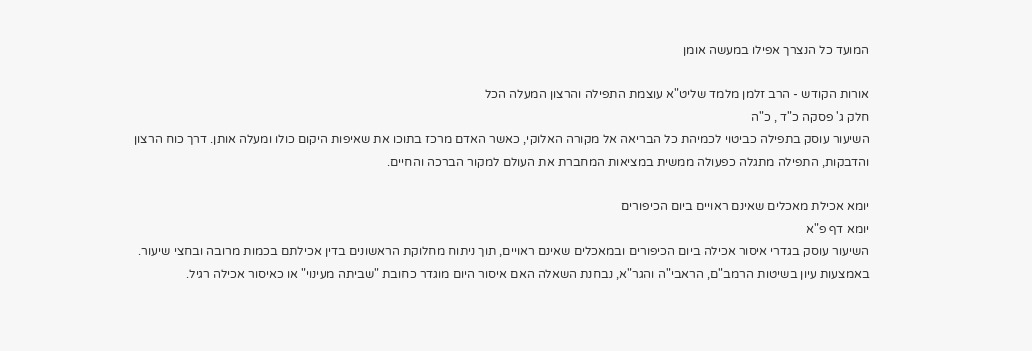המועד כל הנצרך אפילו במעשה אומן

אורות הקודש - הרב זלמן מלמד שליט"א עוצמת התפילה והרצון המעלה הכל
חלק ג' פסקה כ"ד , כ"ה
השיעור עוסק בתפילה כביטוי לכמיהת כל הבריאה אל מקורה האלוקי, כאשר האדם מרכז בתוכו את שאיפות היקום כולו ומעלה אותן. דרך כוח הרצון והדבקות, התפילה מתגלה כפעולה ממשית במציאות המחברת את העולם למקור הברכה והחיים.

יומא אכילת מאכלים שאינם ראויים ביום הכיפורים
יומא דף פ"א
השיעור עוסק בגדרי איסור אכילה ביום הכיפורים ובמאכלים שאינם ראויים, תוך ניתוח מחלוקת הראשונים בדין אכילתם בכמות מרובה ובחצי שיעור. באמצעות עיון בשיטות הרמב"ם, הראבי"ה והגר"א, נבחנת השאלה האם איסור היום מוגדר כחובת "שביתה מעינוי" או כאיסור אכילה רגיל.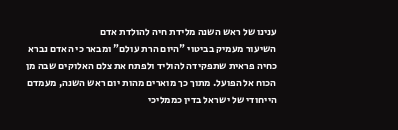ענינו של ראש השנה מלידת חיה להולדת אדם
השיעור מעמיק בביטוי "היום הרת עולם" ומבאר כי האדם נברא כחיה פראית שתפקידה להוליד ולפתח את צלם האלוקים שבה מן הכוח אל הפועל. מתוך כך מוארים מהות יום ראש השנה, מעמדם הייחודי של ישראל בדין כממליכי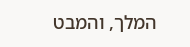המלך, והמבט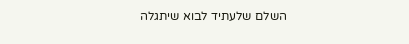השלם שלעתיד לבוא שיתגלה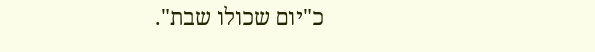כ"יום שכולו שבת".